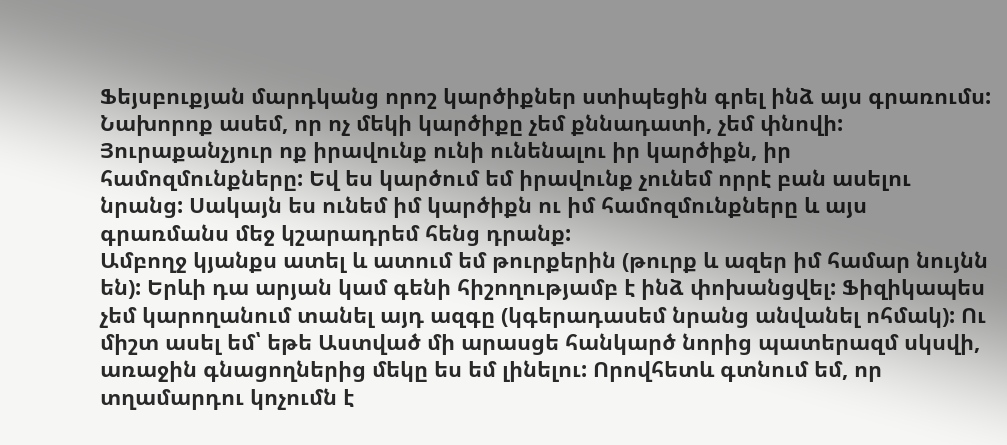Ֆեյսբուքյան մարդկանց որոշ կարծիքներ ստիպեցին գրել ինձ այս գրառումս: Նախորոք ասեմ, որ ոչ մեկի կարծիքը չեմ քննադատի, չեմ փնովի: Յուրաքանչյուր ոք իրավունք ունի ունենալու իր կարծիքն, իր համոզմունքները: Եվ ես կարծում եմ իրավունք չունեմ որրէ բան ասելու նրանց: Սակայն ես ունեմ իմ կարծիքն ու իմ համոզմունքները և այս գրառմանս մեջ կշարադրեմ հենց դրանք:
Ամբողջ կյանքս ատել և ատում եմ թուրքերին (թուրք և ազեր իմ համար նույնն են): Երևի դա արյան կամ գենի հիշողությամբ է ինձ փոխանցվել: Ֆիզիկապես չեմ կարողանում տանել այդ ազգը (կգերադասեմ նրանց անվանել ոհմակ): Ու միշտ ասել եմ՝ եթե Աստված մի արասցե հանկարծ նորից պատերազմ սկսվի, առաջին գնացողներից մեկը ես եմ լինելու: Որովհետև գտնում եմ, որ տղամարդու կոչումն է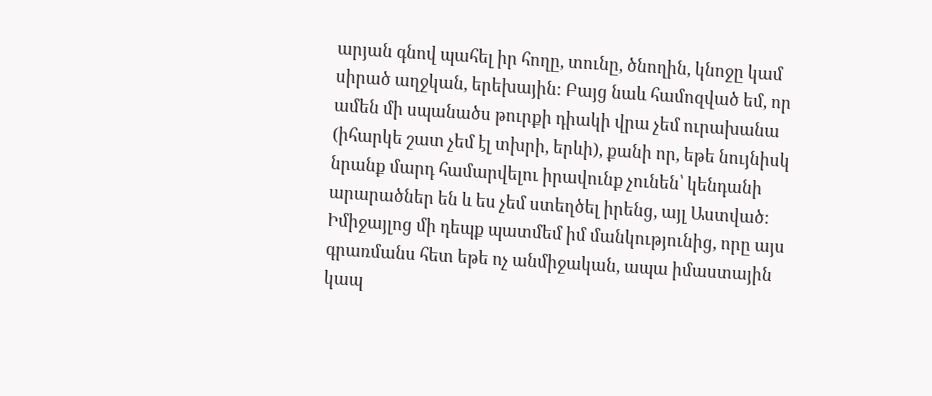արյան գնով պահել իր հողը, տունը, ծնողին, կնոջը կամ սիրած աղջկան, երեխային: Բայց նաև համոզված եմ, որ ամեն մի սպանածս թուրքի դիակի վրա չեմ ուրախանա (իհարկե շատ չեմ էլ տխրի, երևի), քանի որ, եթե նույնիսկ նրանք մարդ համարվելու իրավունք չունեն՝ կենդանի արարածներ են և ես չեմ ստեղծել իրենց, այլ Աստված:
Իմիջայլոց մի դեպք պատմեմ իմ մանկությունից, որը այս գրառմանս հետ եթե ոչ անմիջական, ապա իմաստային կապ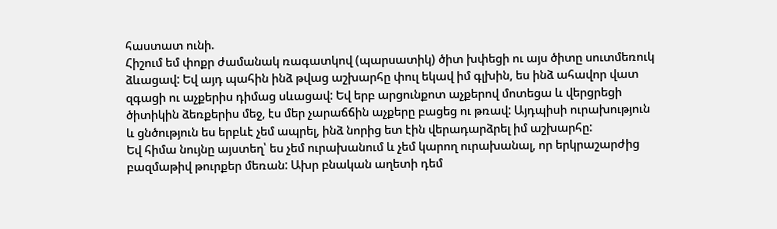հաստատ ունի.
Հիշում եմ փոքր ժամանակ ռագատկով (պարսատիկ) ծիտ խփեցի ու այս ծիտը սուտմեռուկ ձևացավ: Եվ այդ պահին ինձ թվաց աշխարհը փուլ եկավ իմ գլխին, ես ինձ ահավոր վատ զգացի ու աչքերիս դիմաց սևացավ: Եվ երբ արցունքոտ աչքերով մոտեցա և վերցրեցի ծիտիկին ձեռքերիս մեջ, էս մեր չարաճճին աչքերը բացեց ու թռավ: Այդպիսի ուրախություն և ցնծություն ես երբևէ չեմ ապրել, ինձ նորից ետ էին վերադարձրել իմ աշխարհը:
Եվ հիմա նույնը այստեղ՝ ես չեմ ուրախանում և չեմ կարող ուրախանալ, որ երկրաշարժից բազմաթիվ թուրքեր մեռան: Ախր բնական աղետի դեմ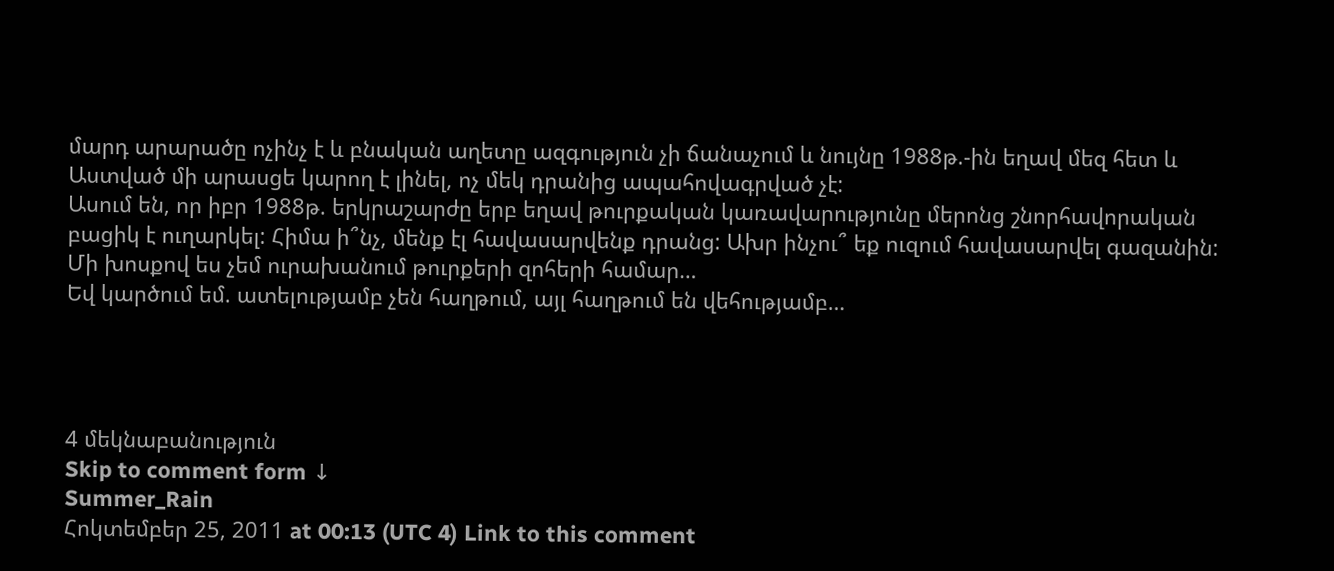մարդ արարածը ոչինչ է և բնական աղետը ազգություն չի ճանաչում և նույնը 1988թ.-ին եղավ մեզ հետ և Աստված մի արասցե կարող է լինել, ոչ մեկ դրանից ապահովագրված չէ:
Ասում են, որ իբր 1988թ. երկրաշարժը երբ եղավ թուրքական կառավարությունը մերոնց շնորհավորական բացիկ է ուղարկել: Հիմա ի՞նչ, մենք էլ հավասարվենք դրանց: Ախր ինչու՞ եք ուզում հավասարվել գազանին:
Մի խոսքով ես չեմ ուրախանում թուրքերի զոհերի համար…
Եվ կարծում եմ. ատելությամբ չեն հաղթում, այլ հաղթում են վեհությամբ…




4 մեկնաբանություն
Skip to comment form ↓
Summer_Rain
Հոկտեմբեր 25, 2011 at 00:13 (UTC 4) Link to this comment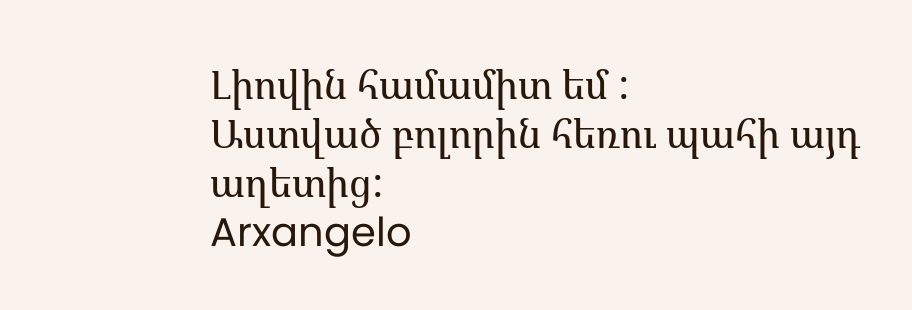Լիովին համամիտ եմ :
Աստված բոլորին հեռու պահի այդ աղետից:
Arxangelo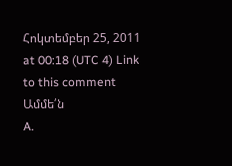Հոկտեմբեր 25, 2011 at 00:18 (UTC 4) Link to this comment
Ամմե՛ն
A.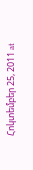Հոկտեմբեր 25, 2011 at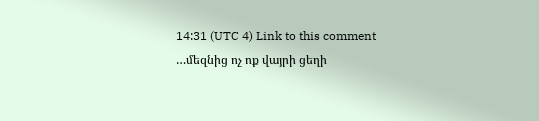14:31 (UTC 4) Link to this comment
…մեզնից ոչ ոք վայրի ցեղի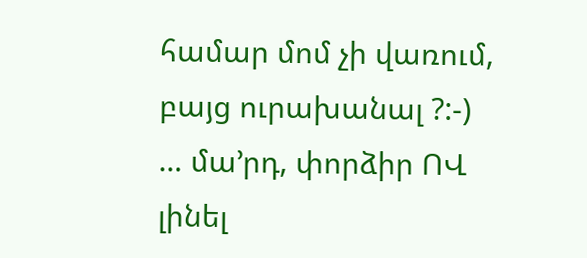համար մոմ չի վառում, բայց ուրախանալ ?:-) … մա’րդ, փորձիր ՈՎ լինել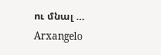ու մնալ …
Arxangelo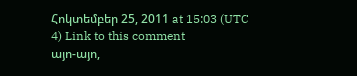Հոկտեմբեր 25, 2011 at 15:03 (UTC 4) Link to this comment
այո-այո,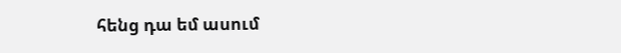հենց դա եմ ասում